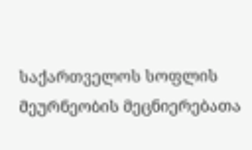საქართველოს სოფლის მეურნეობის მეცნიერებათა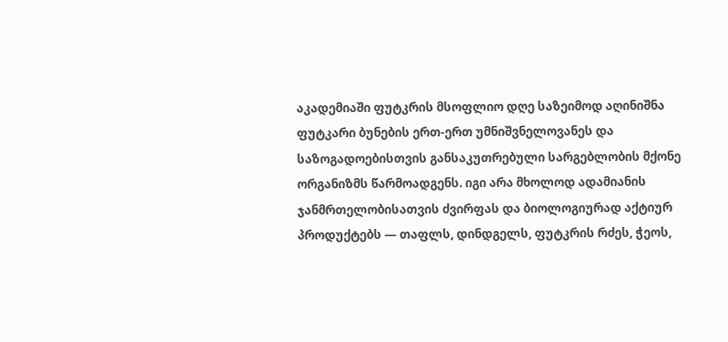აკადემიაში ფუტკრის მსოფლიო დღე საზეიმოდ აღინიშნა
ფუტკარი ბუნების ერთ-ერთ უმნიშვნელოვანეს და საზოგადოებისთვის განსაკუთრებული სარგებლობის მქონე ორგანიზმს წარმოადგენს. იგი არა მხოლოდ ადამიანის ჯანმრთელობისათვის ძვირფას და ბიოლოგიურად აქტიურ პროდუქტებს — თაფლს, დინდგელს, ფუტკრის რძეს, ჭეოს,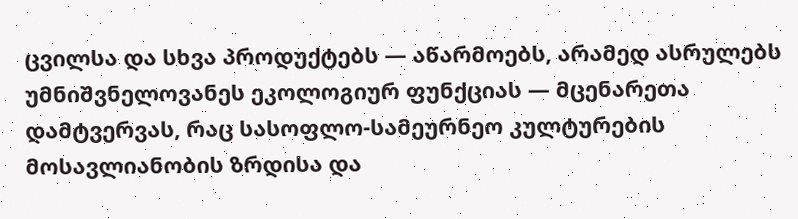ცვილსა და სხვა პროდუქტებს — აწარმოებს, არამედ ასრულებს უმნიშვნელოვანეს ეკოლოგიურ ფუნქციას — მცენარეთა დამტვერვას, რაც სასოფლო-სამეურნეო კულტურების მოსავლიანობის ზრდისა და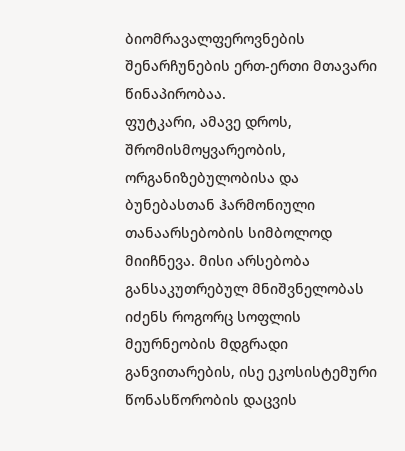ბიომრავალფეროვნების შენარჩუნების ერთ-ერთი მთავარი წინაპირობაა.
ფუტკარი, ამავე დროს, შრომისმოყვარეობის, ორგანიზებულობისა და ბუნებასთან ჰარმონიული თანაარსებობის სიმბოლოდ მიიჩნევა. მისი არსებობა განსაკუთრებულ მნიშვნელობას იძენს როგორც სოფლის მეურნეობის მდგრადი განვითარების, ისე ეკოსისტემური წონასწორობის დაცვის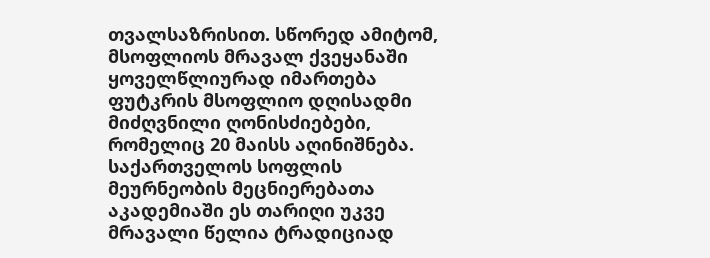თვალსაზრისით. სწორედ ამიტომ, მსოფლიოს მრავალ ქვეყანაში ყოველწლიურად იმართება ფუტკრის მსოფლიო დღისადმი მიძღვნილი ღონისძიებები, რომელიც 20 მაისს აღინიშნება.
საქართველოს სოფლის მეურნეობის მეცნიერებათა აკადემიაში ეს თარიღი უკვე მრავალი წელია ტრადიციად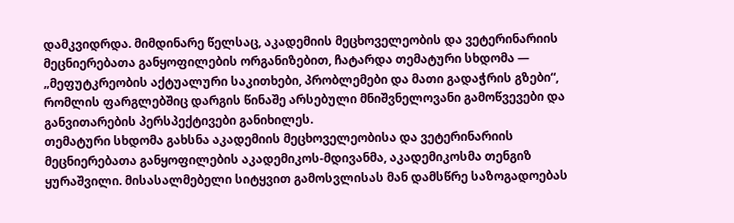დამკვიდრდა. მიმდინარე წელსაც, აკადემიის მეცხოველეობის და ვეტერინარიის მეცნიერებათა განყოფილების ორგანიზებით, ჩატარდა თემატური სხდომა — „მეფუტკრეობის აქტუალური საკითხები, პრობლემები და მათი გადაჭრის გზები“, რომლის ფარგლებშიც დარგის წინაშე არსებული მნიშვნელოვანი გამოწვევები და განვითარების პერსპექტივები განიხილეს.
თემატური სხდომა გახსნა აკადემიის მეცხოველეობისა და ვეტერინარიის მეცნიერებათა განყოფილების აკადემიკოს-მდივანმა, აკადემიკოსმა თენგიზ ყურაშვილი. მისასალმებელი სიტყვით გამოსვლისას მან დამსწრე საზოგადოებას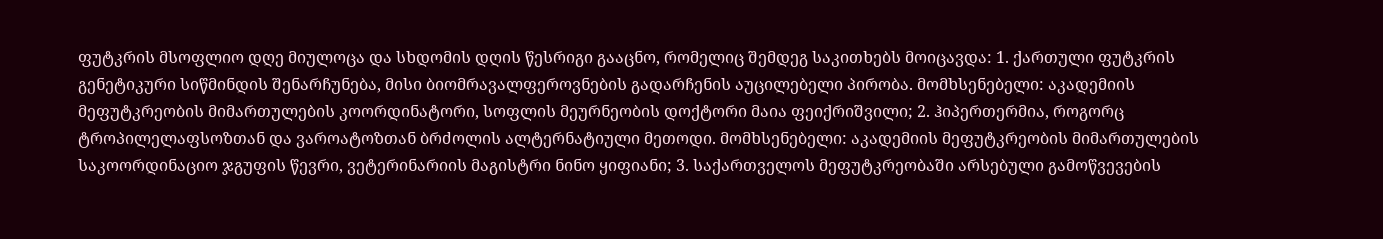ფუტკრის მსოფლიო დღე მიულოცა და სხდომის დღის წესრიგი გააცნო, რომელიც შემდეგ საკითხებს მოიცავდა: 1. ქართული ფუტკრის გენეტიკური სიწმინდის შენარჩუნება, მისი ბიომრავალფეროვნების გადარჩენის აუცილებელი პირობა. მომხსენებელი: აკადემიის მეფუტკრეობის მიმართულების კოორდინატორი, სოფლის მეურნეობის დოქტორი მაია ფეიქრიშვილი; 2. ჰიპერთერმია, როგორც ტროპილელაფსოზთან და ვაროატოზთან ბრძოლის ალტერნატიული მეთოდი. მომხსენებელი: აკადემიის მეფუტკრეობის მიმართულების საკოორდინაციო ჯგუფის წევრი, ვეტერინარიის მაგისტრი ნინო ყიფიანი; 3. საქართველოს მეფუტკრეობაში არსებული გამოწვევების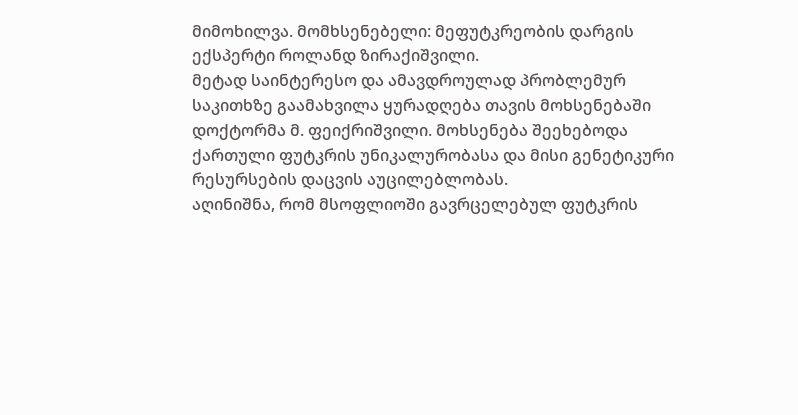მიმოხილვა. მომხსენებელი: მეფუტკრეობის დარგის ექსპერტი როლანდ ზირაქიშვილი.
მეტად საინტერესო და ამავდროულად პრობლემურ საკითხზე გაამახვილა ყურადღება თავის მოხსენებაში დოქტორმა მ. ფეიქრიშვილი. მოხსენება შეეხებოდა ქართული ფუტკრის უნიკალურობასა და მისი გენეტიკური რესურსების დაცვის აუცილებლობას.
აღინიშნა, რომ მსოფლიოში გავრცელებულ ფუტკრის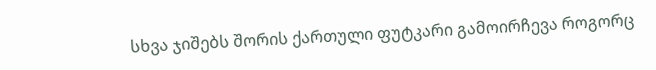სხვა ჯიშებს შორის ქართული ფუტკარი გამოირჩევა როგორც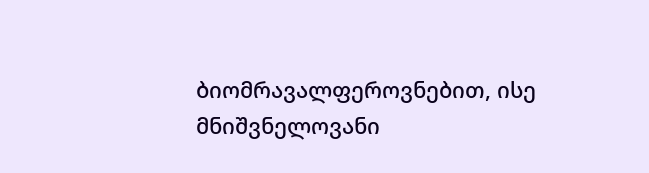ბიომრავალფეროვნებით, ისე მნიშვნელოვანი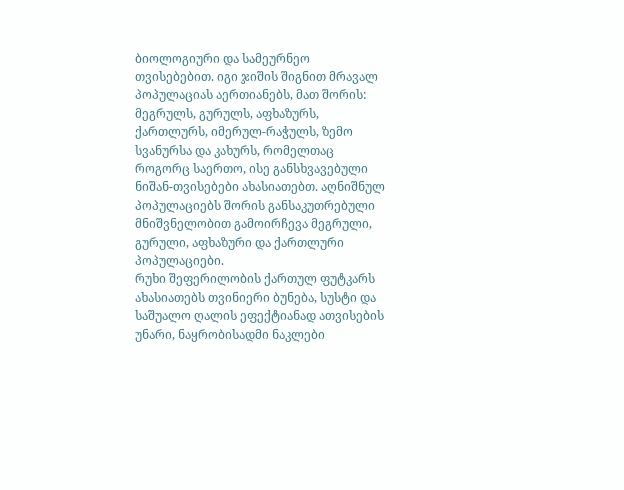ბიოლოგიური და სამეურნეო თვისებებით. იგი ჯიშის შიგნით მრავალ პოპულაციას აერთიანებს, მათ შორის: მეგრულს, გურულს, აფხაზურს, ქართლურს, იმერულ-რაჭულს, ზემო სვანურსა და კახურს, რომელთაც როგორც საერთო, ისე განსხვავებული ნიშან-თვისებები ახასიათებთ. აღნიშნულ პოპულაციებს შორის განსაკუთრებული მნიშვნელობით გამოირჩევა მეგრული, გურული, აფხაზური და ქართლური პოპულაციები.
რუხი შეფერილობის ქართულ ფუტკარს ახასიათებს თვინიერი ბუნება, სუსტი და საშუალო ღალის ეფექტიანად ათვისების უნარი, ნაყრობისადმი ნაკლები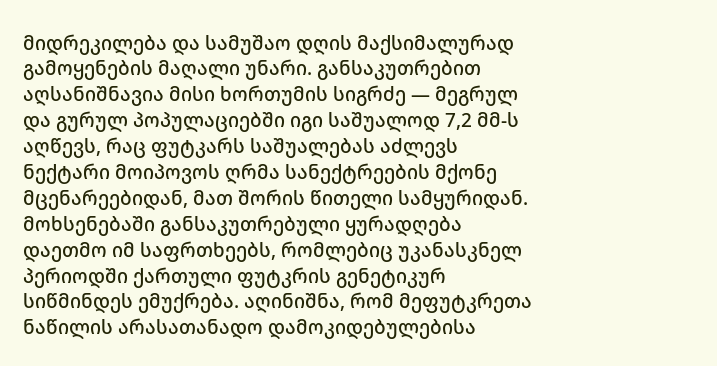მიდრეკილება და სამუშაო დღის მაქსიმალურად გამოყენების მაღალი უნარი. განსაკუთრებით აღსანიშნავია მისი ხორთუმის სიგრძე — მეგრულ და გურულ პოპულაციებში იგი საშუალოდ 7,2 მმ-ს აღწევს, რაც ფუტკარს საშუალებას აძლევს ნექტარი მოიპოვოს ღრმა სანექტრეების მქონე მცენარეებიდან, მათ შორის წითელი სამყურიდან.
მოხსენებაში განსაკუთრებული ყურადღება დაეთმო იმ საფრთხეებს, რომლებიც უკანასკნელ პერიოდში ქართული ფუტკრის გენეტიკურ სიწმინდეს ემუქრება. აღინიშნა, რომ მეფუტკრეთა ნაწილის არასათანადო დამოკიდებულებისა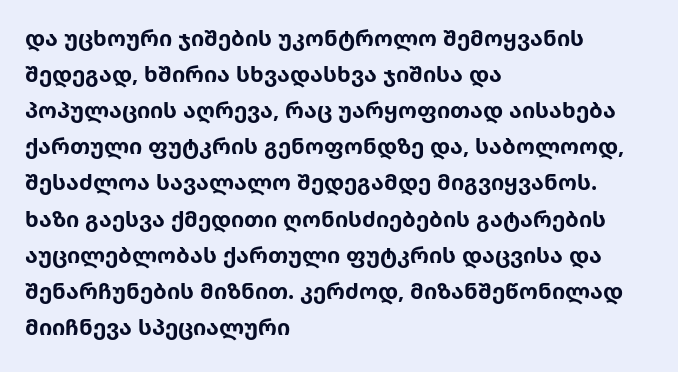და უცხოური ჯიშების უკონტროლო შემოყვანის შედეგად, ხშირია სხვადასხვა ჯიშისა და პოპულაციის აღრევა, რაც უარყოფითად აისახება ქართული ფუტკრის გენოფონდზე და, საბოლოოდ, შესაძლოა სავალალო შედეგამდე მიგვიყვანოს.
ხაზი გაესვა ქმედითი ღონისძიებების გატარების აუცილებლობას ქართული ფუტკრის დაცვისა და შენარჩუნების მიზნით. კერძოდ, მიზანშეწონილად მიიჩნევა სპეციალური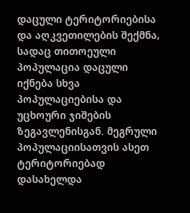დაცული ტერიტორიებისა და აღკვეთილების შექმნა, სადაც თითოეული პოპულაცია დაცული იქნება სხვა პოპულაციებისა და უცხოური ჯიშების ზეგავლენისგან. მეგრული პოპულაციისათვის ასეთ ტერიტორიებად დასახელდა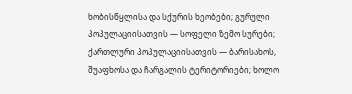ხობისწყლისა და სქურის ხეობები; გურული პოპულაციისათვის — სოფელი ზემო სურები; ქართლური პოპულაციისათვის — ბარისახოს, შუაფხოსა და ჩარგალის ტერიტორიები; ხოლო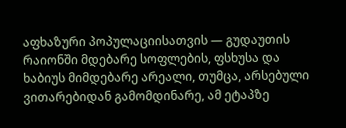აფხაზური პოპულაციისათვის — გუდაუთის რაიონში მდებარე სოფლების, ფსხუსა და ხაბიუს მიმდებარე არეალი, თუმცა, არსებული ვითარებიდან გამომდინარე, ამ ეტაპზე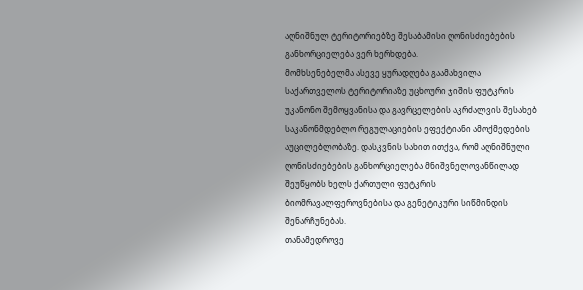აღნიშნულ ტერიტორიებზე შესაბამისი ღონისძიებების განხორციელება ვერ ხერხდება.
მომხსენებელმა ასევე ყურადღება გაამახვილა საქართველოს ტერიტორიაზე უცხოური ჯიშის ფუტკრის უკანონო შემოყვანისა და გავრცელების აკრძალვის შესახებ საკანონმდებლო რეგულაციების ეფექტიანი ამოქმედების აუცილებლობაზე. დასკვნის სახით ითქვა, რომ აღნიშნული ღონისძიებების განხორციელება მნიშვნელოვანწილად შეუწყობს ხელს ქართული ფუტკრის ბიომრავალფეროვნებისა და გენეტიკური სიწმინდის შენარჩუნებას.
თანამედროვე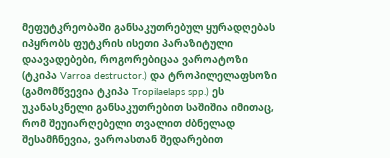მეფუტკრეობაში განსაკუთრებულ ყურადღებას იპყრობს ფუტკრის ისეთი პარაზიტული დაავადებები, როგორებიცაა ვაროატოზი (ტკიპა Varroa destructor.) და ტროპილელაფსოზი (გამომწვევია ტკიპა Tropilaelaps spp.) ეს უკანასკნელი განსაკუთრებით საშიშია იმითაც, რომ შეუიარღებელი თვალით ძბნელად შესამჩნევია, ვაროასთან შედარებით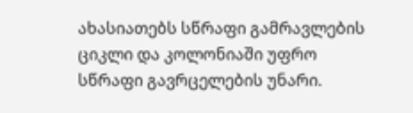ახასიათებს სწრაფი გამრავლების ციკლი და კოლონიაში უფრო სწრაფი გავრცელების უნარი.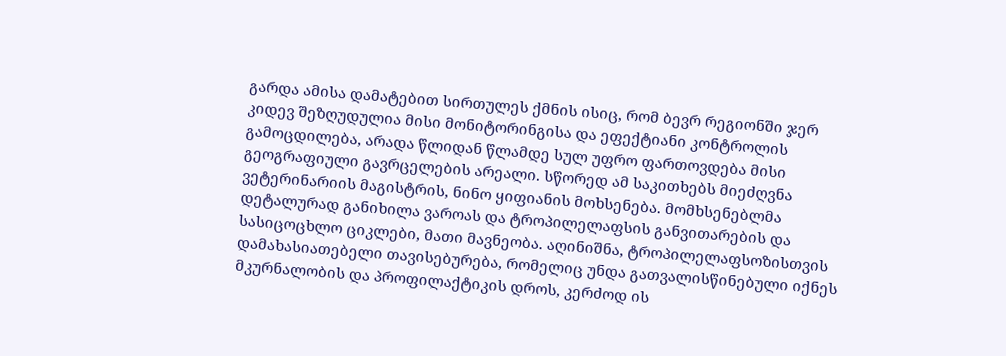გარდა ამისა დამატებით სირთულეს ქმნის ისიც, რომ ბევრ რეგიონში ჯერ კიდევ შეზღუდულია მისი მონიტორინგისა და ეფექტიანი კონტროლის გამოცდილება, არადა წლიდან წლამდე სულ უფრო ფართოვდება მისი გეოგრაფიული გავრცელების არეალი. სწორედ ამ საკითხებს მიეძღვნა ვეტერინარიის მაგისტრის, ნინო ყიფიანის მოხსენება. მომხსენებლმა დეტალურად განიხილა ვაროას და ტროპილელაფსის განვითარების და სასიცოცხლო ციკლები, მათი მავნეობა. აღინიშნა, ტროპილელაფსოზისთვის დამახასიათებელი თავისებურება, რომელიც უნდა გათვალისწინებული იქნეს მკურნალობის და პროფილაქტიკის დროს, კერძოდ ის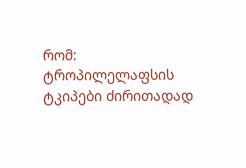რომ: ტროპილელაფსის ტკიპები ძირითადად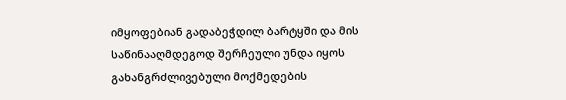იმყოფებიან გადაბეჭდილ ბარტყში და მის საწინააღმდეგოდ შერჩეული უნდა იყოს გახანგრძლივებული მოქმედების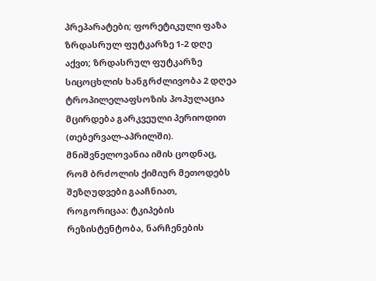პრეპარატები; ფორეტიკული ფაზა ზრდასრულ ფუტკარზე 1-2 დღე აქვთ; ზრდასრულ ფუტკარზე სიცოცხლის ხანგრძლივობა 2 დღეა ტროპილელაფსოზის პოპულაცია მცირდება გარკვეული პერიოდით (თებერვალ-აპრილში). მნიშვნელოვანია იმის ცოდნაც, რომ ბრძოლის ქიმიურ მეთოდებს შეზღუდვები გააჩნიათ, როგორიცაა: ტკიპების რეზისტენტობა, ნარჩენების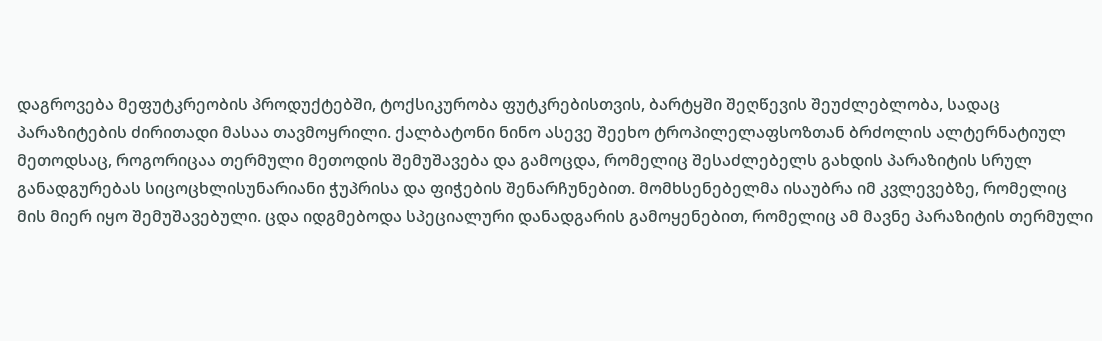დაგროვება მეფუტკრეობის პროდუქტებში, ტოქსიკურობა ფუტკრებისთვის, ბარტყში შეღწევის შეუძლებლობა, სადაც პარაზიტების ძირითადი მასაა თავმოყრილი. ქალბატონი ნინო ასევე შეეხო ტროპილელაფსოზთან ბრძოლის ალტერნატიულ მეთოდსაც, როგორიცაა თერმული მეთოდის შემუშავება და გამოცდა, რომელიც შესაძლებელს გახდის პარაზიტის სრულ განადგურებას სიცოცხლისუნარიანი ჭუპრისა და ფიჭების შენარჩუნებით. მომხსენებელმა ისაუბრა იმ კვლევებზე, რომელიც მის მიერ იყო შემუშავებული. ცდა იდგმებოდა სპეციალური დანადგარის გამოყენებით, რომელიც ამ მავნე პარაზიტის თერმული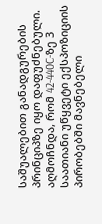საშუალებით განადგურების პრინციპზე იყო დაფუძნებული. აღმოჩნდა, რომ 42-440C-ზე 3 საათიანი უწყვეტი ექსპოზიციის პირობებში მავნებელი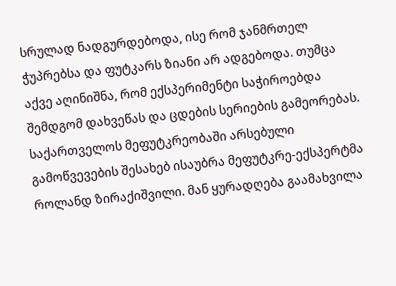სრულად ნადგურდებოდა, ისე რომ ჯანმრთელ ჭუპრებსა და ფუტკარს ზიანი არ ადგებოდა. თუმცა აქვე აღინიშნა, რომ ექსპერიმენტი საჭიროებდა შემდგომ დახვეწას და ცდების სერიების გამეორებას.
საქართველოს მეფუტკრეობაში არსებული გამოწვევების შესახებ ისაუბრა მეფუტკრე-ექსპერტმა როლანდ ზირაქიშვილი. მან ყურადღება გაამახვილა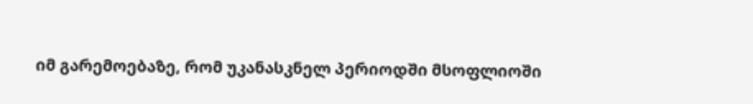იმ გარემოებაზე, რომ უკანასკნელ პერიოდში მსოფლიოში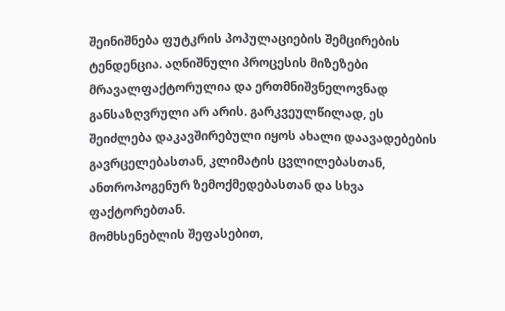შეინიშნება ფუტკრის პოპულაციების შემცირების ტენდენცია. აღნიშნული პროცესის მიზეზები მრავალფაქტორულია და ერთმნიშვნელოვნად განსაზღვრული არ არის. გარკვეულწილად, ეს შეიძლება დაკავშირებული იყოს ახალი დაავადებების გავრცელებასთან, კლიმატის ცვლილებასთან, ანთროპოგენურ ზემოქმედებასთან და სხვა ფაქტორებთან.
მომხსენებლის შეფასებით,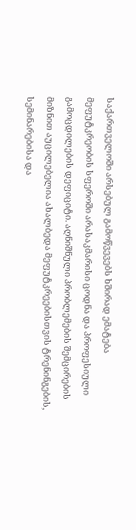საქართველოში არსებულ გამოწვევებს ხშირად ემატება მეფუტკრეობის სფეროში არასაკმარისი ცოდნა და პროფესიული გამოცდილების დეფიციტი. აღნიშნული პრობლემების შემცირების მიზნით აუცილებელია ახალბედა მეფუტკრეებისთვის ტრენინგების, სემინარებისა და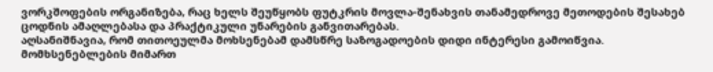ვორკშოფების ორგანიზება, რაც ხელს შეუწყობს ფუტკრის მოვლა-შენახვის თანამედროვე მეთოდების შესახებ ცოდნის ამაღლებასა და პრაქტიკული უნარების განვითარებას.
აღსანიშნავია, რომ თითოეულმა მოხსენებამ დამსწრე საზოგადოების დიდი ინტერესი გამოიწვია. მომხსენებლების მიმართ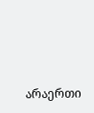არაერთი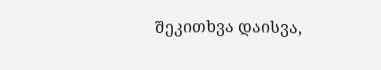შეკითხვა დაისვა,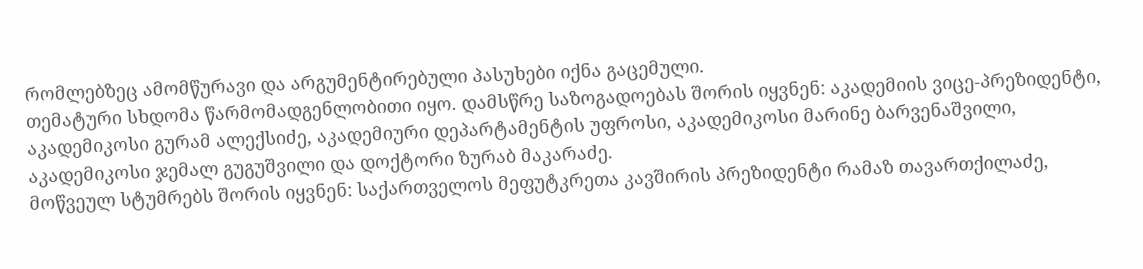რომლებზეც ამომწურავი და არგუმენტირებული პასუხები იქნა გაცემული.
თემატური სხდომა წარმომადგენლობითი იყო. დამსწრე საზოგადოებას შორის იყვნენ: აკადემიის ვიცე-პრეზიდენტი, აკადემიკოსი გურამ ალექსიძე, აკადემიური დეპარტამენტის უფროსი, აკადემიკოსი მარინე ბარვენაშვილი, აკადემიკოსი ჯემალ გუგუშვილი და დოქტორი ზურაბ მაკარაძე.
მოწვეულ სტუმრებს შორის იყვნენ: საქართველოს მეფუტკრეთა კავშირის პრეზიდენტი რამაზ თავართქილაძე,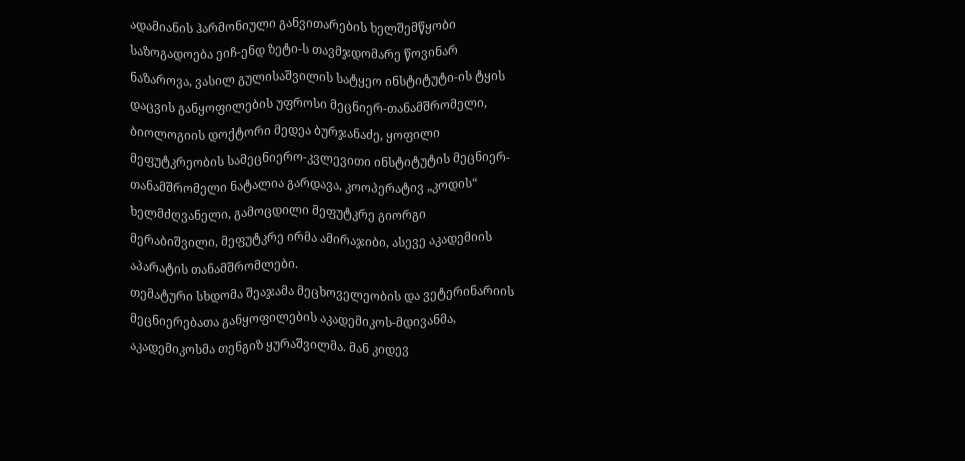ადამიანის ჰარმონიული განვითარების ხელშემწყობი საზოგადოება ეიჩ-ენდ ზეტი-ს თავმჯდომარე წოვინარ ნაზაროვა, ვასილ გულისაშვილის სატყეო ინსტიტუტი-ის ტყის დაცვის განყოფილების უფროსი მეცნიერ-თანამშრომელი, ბიოლოგიის დოქტორი მედეა ბურჯანაძე, ყოფილი მეფუტკრეობის სამეცნიერო-კვლევითი ინსტიტუტის მეცნიერ-თანამშრომელი ნატალია გარდავა, კოოპერატივ „კოდის“ ხელმძღვანელი, გამოცდილი მეფუტკრე გიორგი მერაბიშვილი, მეფუტკრე ირმა ამირაჯიბი, ასევე აკადემიის აპარატის თანამშრომლები.
თემატური სხდომა შეაჯამა მეცხოველეობის და ვეტერინარიის მეცნიერებათა განყოფილების აკადემიკოს-მდივანმა, აკადემიკოსმა თენგიზ ყურაშვილმა. მან კიდევ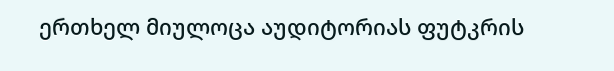ერთხელ მიულოცა აუდიტორიას ფუტკრის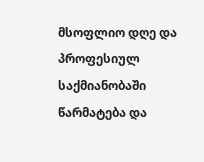მსოფლიო დღე და პროფესიულ საქმიანობაში წარმატება და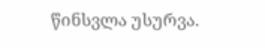წინსვლა უსურვა.